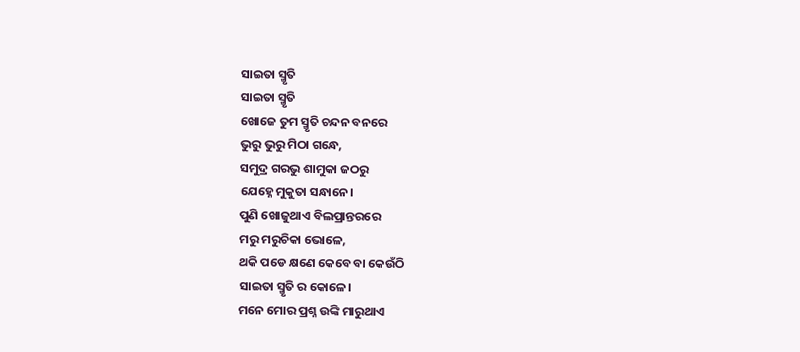ସାଇତା ସ୍ମୃତି
ସାଇତା ସ୍ମୃତି
ଖୋଜେ ତୁମ ସ୍ମୃତି ଚନ୍ଦନ ବନରେ
ଭୁରୁ ଭୁରୁ ମିଠା ଗନ୍ଧେ,
ସମୁଦ୍ର ଗରଭୁ ଶାମୁକା ଜଠରୁ
ଯେହ୍ନେ ମୁକୁତା ସନ୍ଧାନେ।
ପୁଣି ଖୋଜୁଥାଏ ବିଲପ୍ରାନ୍ତରରେ
ମରୁ ମରୁଚିକା ଭୋଳେ,
ଥକି ପଡେ କ୍ଷଣେ କେବେ ବା କେଉଁଠି
ସାଇତା ସ୍ମୃତି ର କୋଳେ।
ମନେ ମୋର ପ୍ରଶ୍ନ ଉଙ୍କି ମାରୁଥାଏ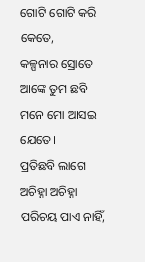ଗୋଟି ଗୋଟି କରି କେତେ,
କଳ୍ପନାର ସ୍ରୋତେ ଆଙ୍କେ ତୁମ ଛବି
ମନେ ମୋ ଆସଇ ଯେତେ।
ପ୍ରତିଛବି ଲାଗେ ଅଚିହ୍ନା ଅଚିହ୍ନା
ପରିଚୟ ପାଏ ନାହିଁ,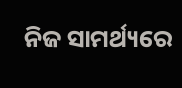ନିଜ ସାମର୍ଥ୍ୟରେ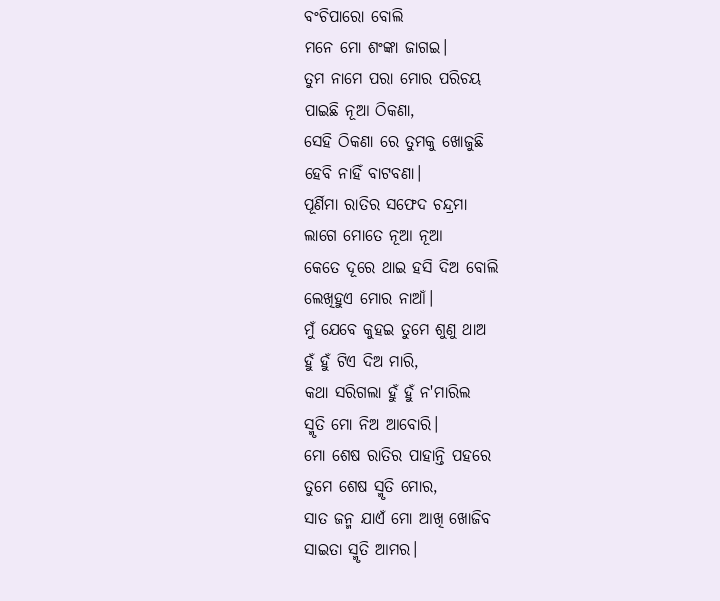ବଂଚିପାରୋ ବୋଲି
ମନେ ମୋ ଶଂଙ୍କା ଜାଗଇ।
ତୁମ ନାମେ ପରା ମୋର ପରିଚୟ
ପାଇଛି ନୂଆ ଠିକଣା,
ସେହି ଠିକଣା ରେ ତୁମକୁ ଖୋଜୁଛି
ହେବି ନାହିଁ ବାଟବଣା।
ପୂର୍ଣିମା ରାତିର ସଫେଦ ଚନ୍ଦ୍ରମା
ଲାଗେ ମୋତେ ନୂଆ ନୂଆ
କେତେ ଦୂରେ ଥାଇ ହସି ଦିଅ ବୋଲି
ଲେଖିହୁଏ ମୋର ନାଆଁ।
ମୁଁ ଯେବେ କୁହଇ ତୁମେ ଶୁଣୁ ଥାଅ
ହୁଁ ହୁଁ ଟିଏ ଦିଅ ମାରି,
କଥା ସରିଗଲା ହୁଁ ହୁଁ ନ'ମାରିଲ
ସ୍ମୃତି ମୋ ନିଅ ଆବୋରି।
ମୋ ଶେଷ ରାତିର ପାହାନ୍ତି ପହରେ
ତୁମେ ଶେଷ ସ୍ମୃତି ମୋର,
ସାତ ଜନ୍ମ ଯାଏଁ ମୋ ଆଖି ଖୋଜିବ
ସାଇତା ସ୍ମୃତି ଆମର।